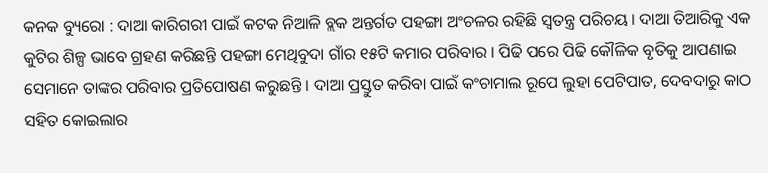କନକ ବ୍ୟୁରୋ : ଦାଆ କାରିଗରୀ ପାଇଁ କଟକ ନିଆଳି ବ୍ଲକ ଅନ୍ତର୍ଗତ ପହଙ୍ଗା ଅଂଚଳର ରହିଛି ସ୍ୱତନ୍ତ୍ର ପରିଚୟ । ଦାଆ ତିଆରିକୁ ଏକ କୁଟିର ଶିଳ୍ପ ଭାବେ ଗ୍ରହଣ କରିଛନ୍ତି ପହଙ୍ଗା ମେଥିବୁଦା ଗାଁର ୧୫ଟି କମାର ପରିବାର । ପିଢି ପରେ ପିଢି କୌଳିକ ବୃତିକୁ ଆପଣାଇ ସେମାନେ ତାଙ୍କର ପରିବାର ପ୍ରତିପୋଷଣ କରୁଛନ୍ତି । ଦାଆ ପ୍ରସ୍ତୁତ କରିବା ପାଇଁ କଂଚାମାଲ ରୂପେ ଲୁହା ପେଟିପାତ, ଦେବଦାରୁ କାଠ ସହିତ କୋଇଲାର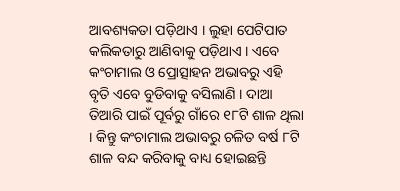ଆବଶ୍ୟକତା ପଡ଼ିଥାଏ । ଲୁହା ପେଟିପାତ କଲିକତାରୁ ଆଣିବାକୁ ପଡ଼ିଥାଏ । ଏବେ କଂଚାମାଲ ଓ ପ୍ରୋତ୍ସାହନ ଅଭାବରୁ ଏହି ବୃତି ଏବେ ବୁଡିବାକୁ ବସିଲାଣି । ଦାଆ ତିଆରି ପାଇଁ ପୂର୍ବରୁ ଗାଁରେ ୧୮ଟି ଶାଳ ଥିଲା । କିନ୍ତୁ କଂଚାମାଲ ଅଭାବରୁ ଚଳିତ ବର୍ଷ ୮ଟି ଶାଳ ବନ୍ଦ କରିବାକୁ ବାଧ୍ୟ ହୋଇଛନ୍ତି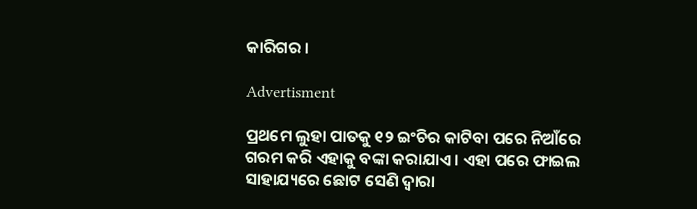କାରିଗର ।

Advertisment

ପ୍ରଥମେ ଲୁହା ପାତକୁ ୧୨ ଇଂଚିର କାଟିବା ପରେ ନିଆଁରେ ଗରମ କରି ଏହାକୁ ବଙ୍କା କରାଯାଏ । ଏହା ପରେ ଫାଇଲ ସାହାଯ୍ୟରେ ଛୋଟ ସେଣି ଦ୍ୱାରା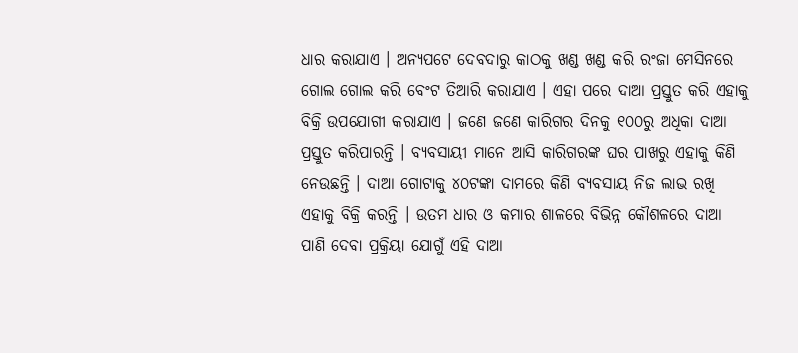ଧାର କରାଯାଏ । ଅନ୍ୟପଟେ ଦେବଦାରୁ କାଠକୁ ଖଣ୍ଡ ଖଣ୍ଡ କରି ରଂଜା ମେସିନରେ ଗୋଲ ଗୋଲ କରି ବେଂଟ ତିଆରି କରାଯାଏ । ଏହା ପରେ ଦାଆ ପ୍ରସ୍ତୁତ କରି ଏହାକୁ ବିକ୍ରି ଉପଯୋଗୀ କରାଯାଏ । ଜଣେ ଜଣେ କାରିଗର ଦିନକୁ ୧୦୦ରୁ ଅଧିକା ଦାଆ ପ୍ରସ୍ତୁତ କରିପାରନ୍ତି । ବ୍ୟବସାୟୀ ମାନେ ଆସି କାରିଗରଙ୍କ ଘର ପାଖରୁ ଏହାକୁ କିଣି ନେଉଛନ୍ତି । ଦାଆ ଗୋଟାକୁ ୪୦ଟଙ୍କା ଦାମରେ କିଣି ବ୍ୟବସାୟ ନିଜ ଲାଭ ରଖି ଏହାକୁ ବିକ୍ରି କରନ୍ତି । ଉତମ ଧାର ଓ କମାର ଶାଳରେ ବିଭିନ୍ନ କୌଶଳରେ ଦାଆ ପାଣି ଦେବା ପ୍ରକ୍ରିୟା ଯୋଗୁଁ ଏହି ଦାଆ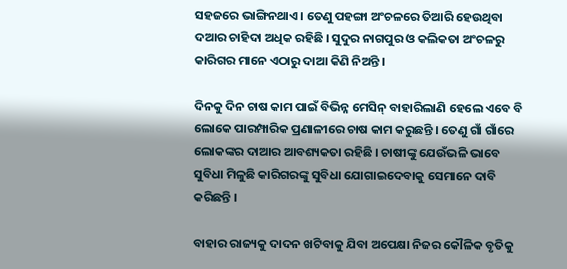ସହଜରେ ଭାଙ୍ଗିନଥାଏ । ତେଣୁ ପହଙ୍ଗା ଅଂଚଳରେ ତିଆରି ହେଉଥିବା ଦଆର ଚାହିଦା ଅଧିକ ରହିଛି । ସୁଦୁର ନାଗପୁର ଓ କଲିକତା ଅଂଚଳରୁ କାରିଗର ମାନେ ଏଠାରୁ ଦାଆ କିଣି ନିଅନ୍ତି ।

ଦିନକୁ ଦିନ ଚାଷ କାମ ପାଇଁ ବିଭିନ୍ନ ମେସିନ୍ ବାହାରିଲାଣି ହେଲେ ଏବେ ବି ଲୋକେ ପାରମ୍ପାରିକ ପ୍ରଣାଳୀରେ ଚାଷ କାମ କରୁଛନ୍ତି । ତେଣୁ ଗାଁ ଗାଁରେ ଲୋକଙ୍କର ଦାଆର ଆବଶ୍ୟକତା ରହିଛି । ଚାଷୀଙ୍କୁ ଯେଉଁଭଳି ଭାବେ ସୁବିଧା ମିଳୁଛି କାରିଗରଙ୍କୁ ସୁବିଧା ଯୋଗାଇଦେବାକୁ ସେମାନେ ଦାବି କରିଛନ୍ତି ।

ବାହାର ରାଜ୍ୟକୁ ଦାଦନ ଖଟିବାକୁ ଯିବା ଅପେକ୍ଷା ନିଜର କୌଳିକ ବୃତିକୁ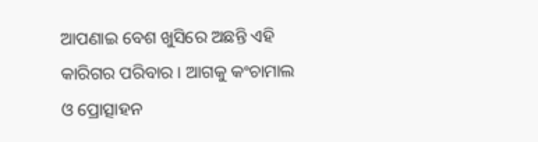ଆପଣାଇ ବେଶ ଖୁସିରେ ଅଛନ୍ତି ଏହି କାରିଗର ପରିବାର । ଆଗକୁ କଂଚାମାଲ ଓ ପ୍ରୋତ୍ସାହନ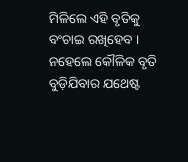ମିଳିଲେ ଏହି ବୃତିକୁ ବଂଚାଇ ରଖିହେବ । ନହେଲେ କୌଳିକ ବୃତି ବୁଡ଼ିଯିବାର ଯଥେଷ୍ଟ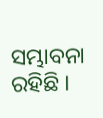ସମ୍ଭାବନା ରହିଛି ।